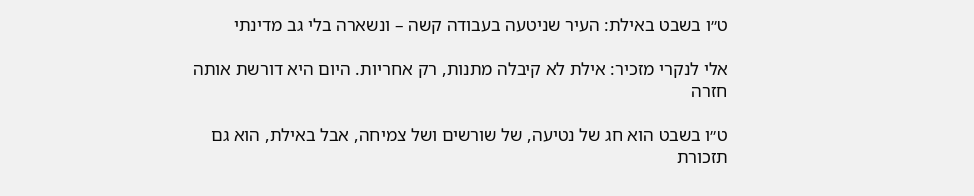ט״ו בשבט באילת: העיר שניטעה בעבודה קשה – ונשארה בלי גב מדינתי

אלי לנקרי מזכיר: אילת לא קיבלה מתנות, רק אחריות. היום היא דורשת אותה חזרה

ט״ו בשבט הוא חג של נטיעה, של שורשים ושל צמיחה, אבל באילת, הוא גם תזכורת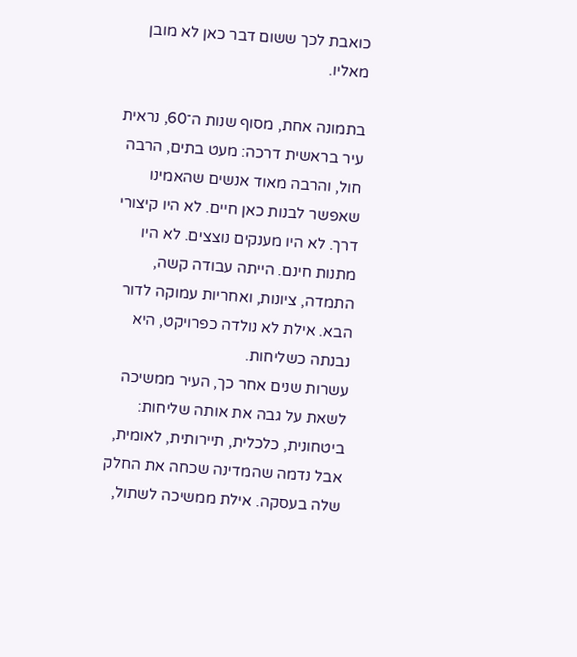כואבת לכך ששום דבר כאן לא מובן מאליו.

בתמונה אחת, מסוף שנות ה־60, נראית עיר בראשית דרכה: מעט בתים, הרבה חול, והרבה מאוד אנשים שהאמינו שאפשר לבנות כאן חיים. לא היו קיצורי דרך. לא היו מענקים נוצצים. לא היו מתנות חינם. הייתה עבודה קשה, התמדה, ציונות, ואחריות עמוקה לדור הבא. אילת לא נולדה כפרויקט, היא נבנתה כשליחות.
עשרות שנים אחר כך, העיר ממשיכה לשאת על גבה את אותה שליחות: ביטחונית, כלכלית, תיירותית, לאומית, אבל נדמה שהמדינה שכחה את החלק שלה בעסקה. אילת ממשיכה לשתול,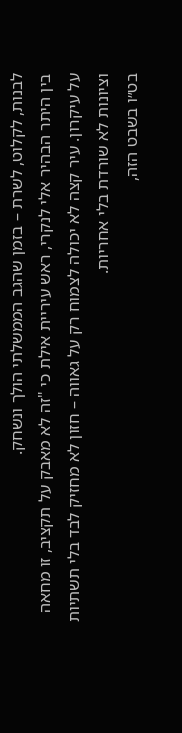לבנות, לקלוט, לשרת – בזמן שהגב הממשלתי הולך ונשחק.
בין היתר הבהיר אלי לנקרי, ראש עיריית אילת כי "זה לא מאבק על תקציב, זו מחאה על עיקרון. עיר קצה לא יכולה לצמוח רק על גאווה – חזון לא מחזיק לבד בלי תשתיות וציונות לא שורדת בלי אחריות.
בט״ו בשבט הזה,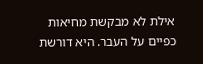אילת לא מבקשת מחיאות כפיים על העבר. היא דורשת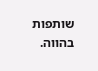שותפות בהווה.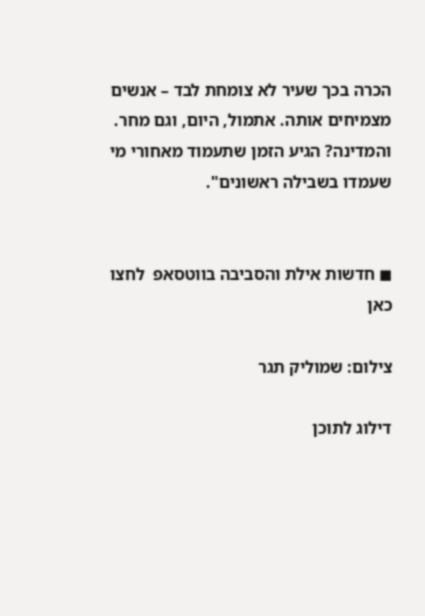הכרה בכך שעיר לא צומחת לבד – אנשים מצמיחים אותה. אתמול, היום, וגם מחר.
והמדינה? הגיע הזמן שתעמוד מאחורי מי שעמדו בשבילה ראשונים".


◼ חדשות אילת והסביבה בווטסאפ  לחצו כאן

צילום: שמוליק תגר

דילוג לתוכן